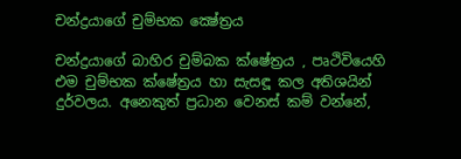චන්ද්‍රයාගේ චුම්භක ක්‍ෂේත්‍රය

චන්ද්‍රයාගේ බාහිර චුම්බක ක්ෂේත්‍රය , පෘථිවියෙහි එම චුම්භක ක්ෂේත්‍රය හා සැසඳූ කල අතිශයින් දුර්වලය. අනෙකුත් ප්‍රධාන වෙනස් කම් වන්නේ,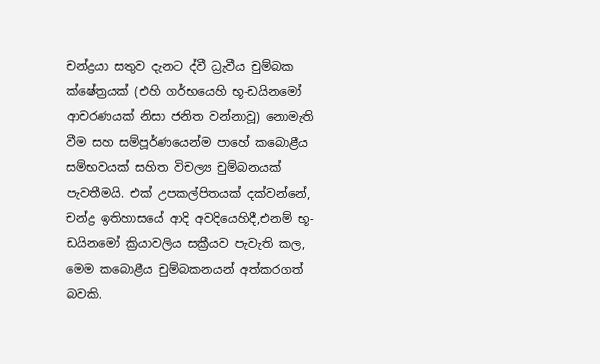චන්ද්‍රයා සතුව දැනට ද්වී ධ්‍රැවීය චුම්බක ක්ෂේත්‍රයක් (එහි ගර්භයෙහි භූ-ඩයිනමෝ ආචරණයක් නිසා ජනිත වන්නාවූ) නොමැති වීම සහ සම්පූර්ණයෙන්ම පාහේ කබොළීය සම්භවයක් සහිත විචල්‍ය චුම්බනයක් පැවතීමයි. එක් උපකල්පිතයක් දක්වන්නේ, චන්ද්‍ර ඉතිහාසයේ ආදි අවදියෙහිදී,එනම් භූ-ඩයිනමෝ ක්‍රියාවලිය සක්‍රීයව පැවැති කල, මෙම කබොළීය චුම්බකනයන් අත්කරගත් බවකි.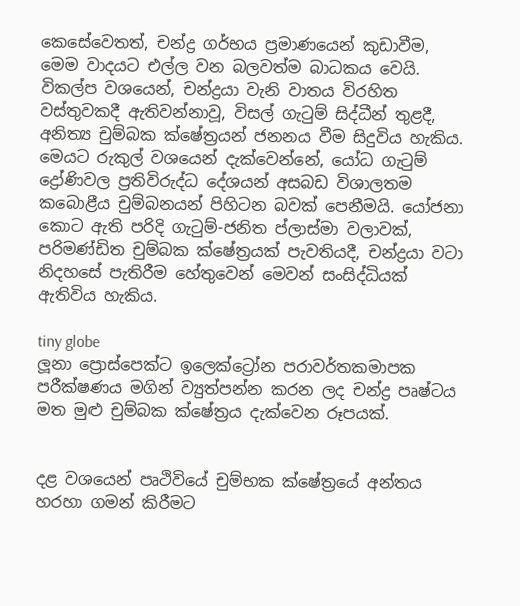කෙසේවෙතත්, චන්ද්‍ර ගර්භය ප්‍රමාණයෙන් කුඩාවීම, මෙම වාදයට එල්ල වන බලවත්ම බාධකය වෙයි. විකල්ප වශයෙන්, චන්ද්‍රයා වැනි වාතය විරහිත වස්තුවකදී ඇතිවන්නාවූ, විසල් ගැටුම් සිද්ධීන් තුළදී, අනිත්‍ය චුම්බක ක්ෂේත්‍රයන් ජනනය වීම සිදුවිය හැකිය. මෙයට රුකුල් වශයෙන් දැක්වෙන්නේ, යෝධ ගැටුම් ද්‍රෝණිවල ප්‍රතිවිරුද්ධ දේශයන් අසබඩ විශාලතම කබොළීය චුම්බනයන් පිහිටන බවක් පෙනීමයි. යෝජනා කොට ඇති පරිදි ගැටුම්-ජනිත ප්ලාස්මා වලාවක්, පරිමණ්ඩිත චුම්බක ක්ෂේත්‍රයක් පැවතියදී, චන්ද්‍රයා වටා නිදහසේ පැතිරීම හේතුවෙන් මෙවන් සංසිද්ධියක් ඇතිවිය හැකිය.

tiny globe
ලූනා ප්‍රොස්පෙක්ට ඉලෙක්ට්‍රෝන පරාවර්තකමාපක පරීක්ෂණය මගින් ව්‍යුත්පන්න කරන ලද චන්ද්‍ර පෘෂ්ටය මත මුළු චුම්බක ක්ෂේත්‍රය දැක්වෙන රූපයක්.


දළ වශයෙන් පෘථිවියේ චුම්භක ක්ෂේත්‍රයේ අන්තය හරහා ගමන් කිරීමට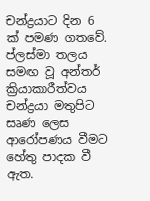චන්ද්‍රයාට දින 6 ක් පමණ ගතවේ. ප්ලස්මා තලය සමඟ වූ අන්තර් ක්‍රියාකාරීත්වය චන්ද්‍රයා මතුපිට සෘණ ලෙස ආරෝපණය වීමට හේතු පාදක වී ඇත.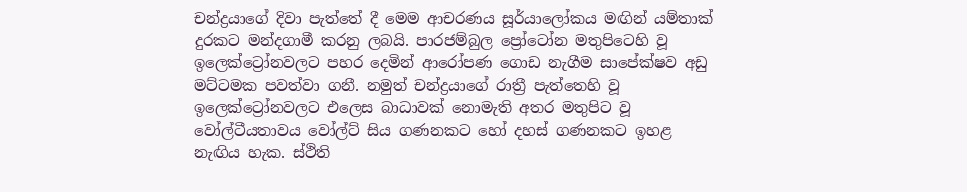චන්ද්‍රයාගේ දිවා පැත්තේ දී මෙම ආචරණය සූර්යාලෝකය මඟින් යම්තාක් දුරකට මන්දගාමී කරනු ලබයි. පාරජම්බුල ප්‍රෝටෝන මතුපිටෙහි වූ ඉලෙක්ට්‍රෝනවලට පහර දෙමින් ආරෝපණ ගොඩ නැගීම සාපේක්ෂව අඩු මට්ටමක පවත්වා ගනී. නමුත් චන්ද්‍රයාගේ රාත්‍රී පැත්තෙහි වූ ඉලෙක්ට්‍රෝනවලට එලෙස බාධාවක් නොමැති අතර මතුපිට වූ වෝල්ටීයතාවය වෝල්ට් සිය ගණනකට හෝ දහස් ගණනකට ඉහළ නැඟිය හැක. ස්ථිති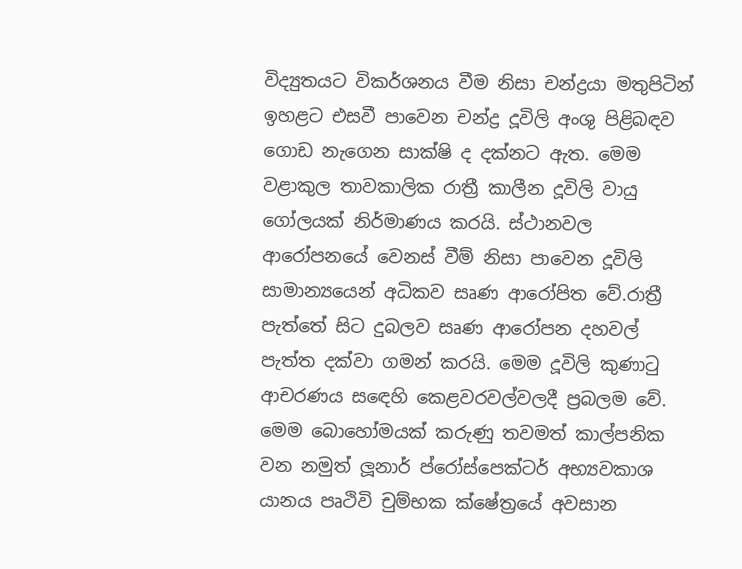විද්‍යුතයට විකර්ශනය වීම නිසා චන්ද්‍රයා මතුපිටින් ඉහළට එසවී පාවෙන චන්ද්‍ර දූවිලි අංශු පිළිබඳව ගොඩ නැගෙන සාක්ෂි ද දක්නට ඇත. මෙම වළාකුල තාවකාලික රාත්‍රී කාලීන දූවිලි වායු ගෝලයක් නිර්මාණය කරයි. ස්ථානවල ආරෝපනයේ වෙනස් වීම් නිසා පාවෙන දූවිලි සාමාන්‍යයෙන් අධිකව සෘණ ආරෝපිත වේ.රාත්‍රී පැත්තේ සිට දුබලව සෘණ ආරෝපන දහවල් පැත්ත දක්වා ගමන් කරයි. මෙම දූවිලි කුණාටු ආචරණය සඳෙහි කෙළවරවල්වලදී ප්‍රබලම වේ. මෙම බොහෝමයක් කරුණු තවමත් කාල්පනික වන නමුත් ලූනාර් ප්රෝස්පෙක්ටර් අභ්‍යවකාශ යානය පෘථිවි චුම්භක ක්ෂේත්‍රයේ අවසාන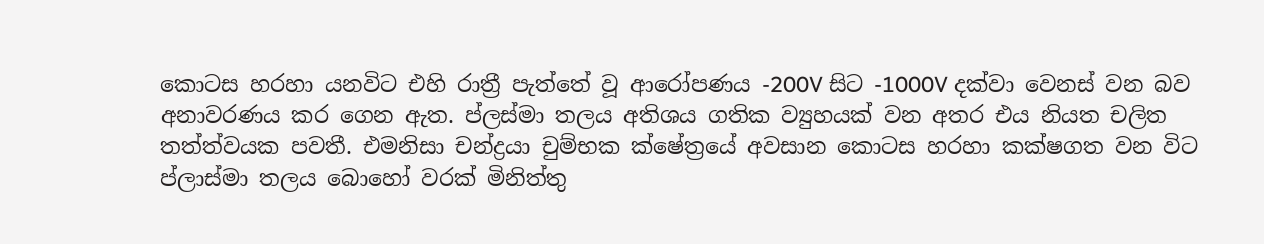කොටස හරහා යනවිට එහි රාත්‍රී පැත්තේ වූ ආරෝපණය -200V සිට -1000V දක්වා වෙනස් වන බව අනාවරණය කර ගෙන ඇත. ප්ලස්මා තලය අතිශය ගතික ව්‍යුහයක් වන අතර එය නියත චලිත තත්ත්වයක පවතී. එමනිසා චන්ද්‍රයා චුම්භක ක්ෂේත්‍රයේ අවසාන කොටස හරහා කක්ෂගත වන විට ප්ලාස්මා තලය බොහෝ වරක් මිනිත්තු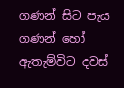ගණන් සිට පැය ගණන් හෝ ඇතැම්විට දවස්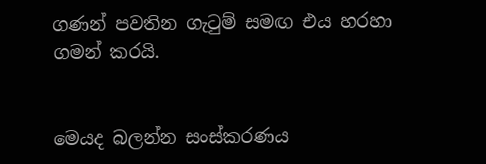ගණන් පවතින ගැටුම් සමඟ එය හරහා ගමන් කරයි.


මෙයද බලන්න සංස්කරණය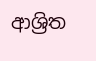ආශ්‍රිත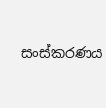සංස්කරණය